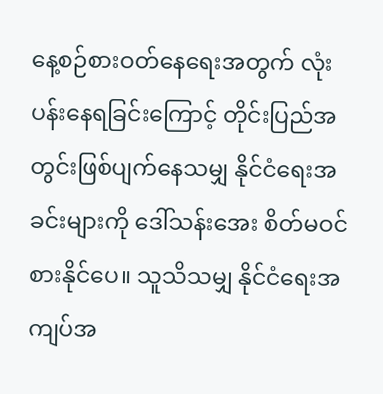နေ့စဉ်စားဝတ်နေရေးအတွက် လုံးပန်းနေရခြင်းကြောင့် တိုင်းပြည်အတွင်းဖြစ်ပျက်နေသမျှ နိုင်ငံရေးအခင်းများကို ဒေါ်သန်းအေး စိတ်မဝင်စားနိုင်ပေ။ သူသိသမျှ နိုင်ငံရေးအကျပ်အ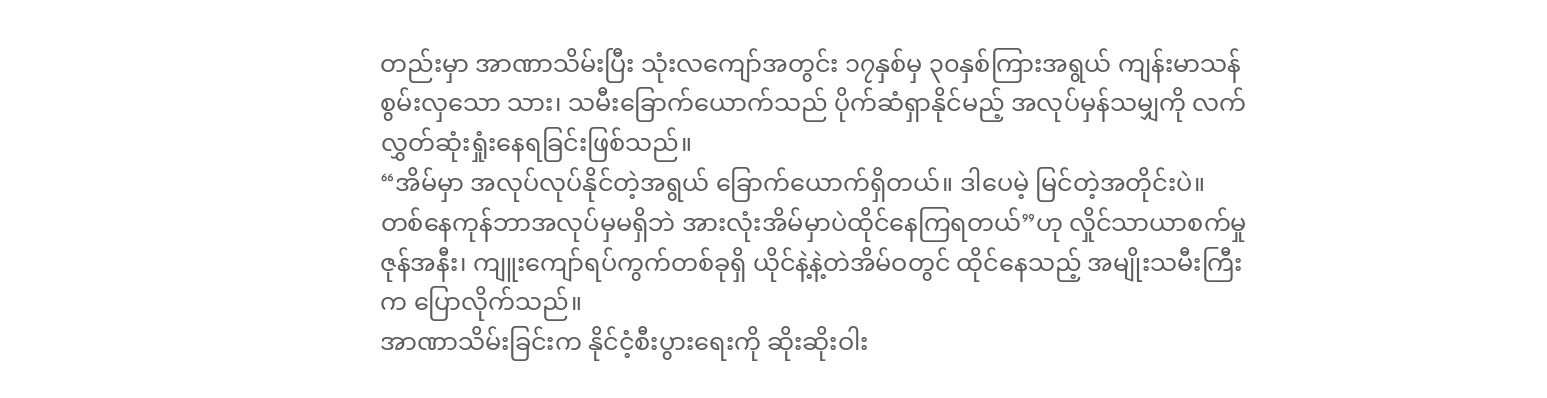တည်းမှာ အာဏာသိမ်းပြီး သုံးလကျော်အတွင်း ၁၇နှစ်မှ ၃၀နှစ်ကြားအရွယ် ကျန်းမာသန်စွမ်းလှသော သား၊ သမီးခြောက်ယောက်သည် ပိုက်ဆံရှာနိုင်မည့် အလုပ်မှန်သမျှကို လက်လွှတ်ဆုံးရှုံးနေရခြင်းဖြစ်သည်။
“အိမ်မှာ အလုပ်လုပ်နိုင်တဲ့အရွယ် ခြောက်ယောက်ရှိတယ်။ ဒါပေမဲ့ မြင်တဲ့အတိုင်းပဲ။ တစ်နေကုန်ဘာအလုပ်မှမရှိဘဲ အားလုံးအိမ်မှာပဲထိုင်နေကြရတယ်”ဟု လှိုင်သာယာစက်မှုဇုန်အနီး၊ ကျူးကျော်ရပ်ကွက်တစ်ခုရှိ ယိုင်နဲ့နဲ့တဲအိမ်ဝတွင် ထိုင်နေသည့် အမျိုးသမီးကြီးက ပြောလိုက်သည်။
အာဏာသိမ်းခြင်းက နိုင်ငံ့စီးပွားရေးကို ဆိုးဆိုးဝါး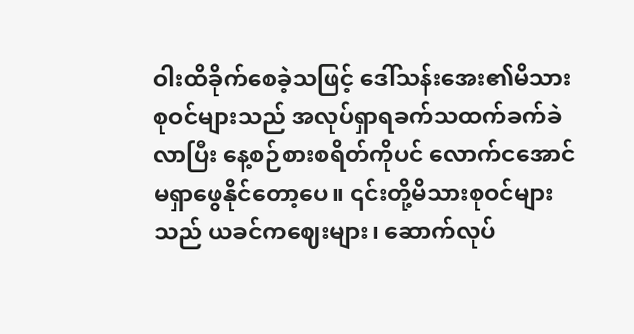ဝါးထိခိုက်စေခဲ့သဖြင့် ဒေါ်သန်းအေး၏မိသားစုဝင်များသည် အလုပ်ရှာရခက်သထက်ခက်ခဲလာပြီး နေ့စဉ်စားစရိတ်ကိုပင် လောက်ငအောင်မရှာဖွေနိုင်တော့ပေ။ ၎င်းတို့မိသားစုဝင်များသည် ယခင်ကဈေးများ၊ ဆောက်လုပ်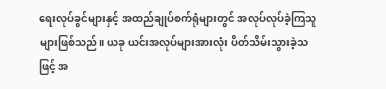ရေးလုပ်ခွင်များနှင့် အထည်ချုပ်စက်ရုံများတွင် အလုပ်လုပ်ခဲ့ကြသူများဖြစ်သည်။ ယခု ယင်းအလုပ်များအားလုံး ပိတ်သိမ်းသွားခဲ့သဖြင့် အ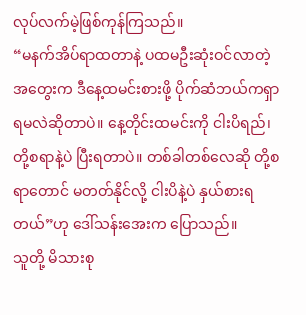လုပ်လက်မဲ့ဖြစ်ကုန်ကြသည်။
“မနက်အိပ်ရာထတာနဲ့ ပထမဦးဆုံးဝင်လာတဲ့အတွေးက ဒီနေ့ထမင်းစားဖို့ ပိုက်ဆံဘယ်ကရှာရမလဲဆိုတာပဲ။ နေ့တိုင်းထမင်းကို ငါးပိရည်၊ တို့စရာနဲ့ပဲ ပြီးရတာပဲ။ တစ်ခါတစ်လေဆို တို့စရာတောင် မတတ်နိုင်လို့ ငါးပိနဲ့ပဲ နှယ်စားရတယ်”ဟု ဒေါ်သန်းအေးက ပြောသည်။
သူတို့ မိသားစု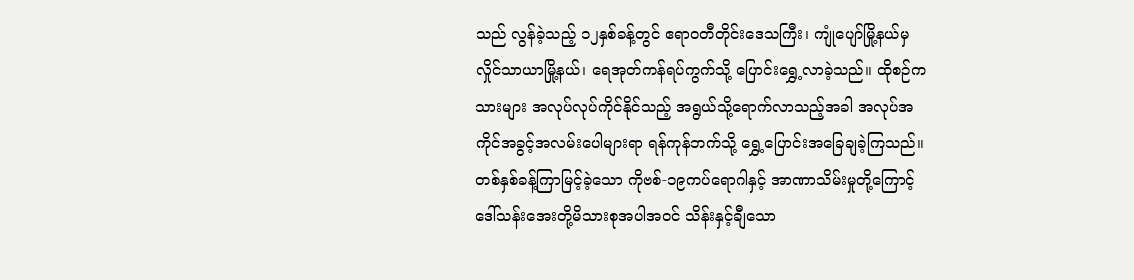သည် လွန်ခဲ့သည့် ၁၂နှစ်ခန့်တွင် ဧရာဝတီတိုင်းဒေသကြီး၊ ကျုံပျော်မြို့နယ်မှ လှိုင်သာယာမြို့နယ်၊ ရေအုတ်ကန်ရပ်ကွက်သို့ ပြောင်းရွှေ့လာခဲ့သည်။ ထိုစဉ်က သားများ အလုပ်လုပ်ကိုင်နိုင်သည့် အရွယ်သို့ရောက်လာသည့်အခါ အလုပ်အကိုင်အခွင့်အလမ်းပေါများရာ ရန်ကုန်ဘက်သို့ ရွှေ့ပြောင်းအခြေချခဲ့ကြသည်။
တစ်နှစ်ခန့်ကြာမြင့်ခဲ့သော ကိုဗစ်-၁၉ကပ်ရောဂါနှင့် အာဏာသိမ်းမှုတို့ကြောင့် ဒေါ်သန်းအေးတို့မိသားစုအပါအဝင် သိန်းနှင့်ချီသော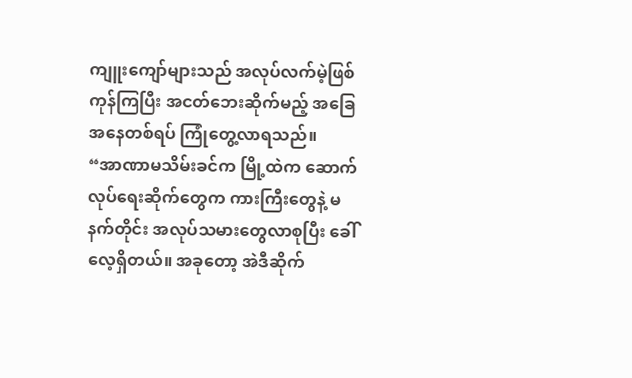ကျူးကျော်များသည် အလုပ်လက်မဲ့ဖြစ်ကုန်ကြပြီး အငတ်ဘေးဆိုက်မည့် အခြေအနေတစ်ရပ် ကြုံတွေ့လာရသည်။
“အာဏာမသိမ်းခင်က မြို့ထဲက ဆောက်လုပ်ရေးဆိုက်တွေက ကားကြီးတွေနဲ့ မနက်တိုင်း အလုပ်သမားတွေလာစုပြီး ခေါ်လေ့ရှိတယ်။ အခုတော့ အဲဒီဆိုက်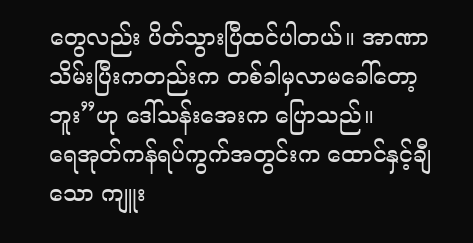တွေလည်း ပိတ်သွားပြီထင်ပါတယ်။ အာဏာသိမ်းပြီးကတည်းက တစ်ခါမှလာမခေါ်တော့ဘူး”ဟု ဒေါ်သန်းအေးက ပြောသည်။
ရေအုတ်ကန်ရပ်ကွက်အတွင်းက ထောင်နှင့်ချီသော ကျူး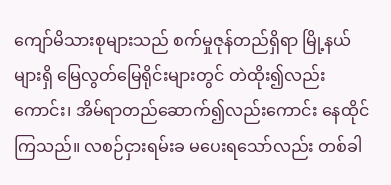ကျော်မိသားစုများသည် စက်မှုဇုန်တည်ရှိရာ မြို့နယ်များရှိ မြေလွတ်မြေရိုင်းများတွင် တဲထိုး၍လည်းကောင်း၊ အိမ်ရာတည်ဆောက်၍လည်းကောင်း နေထိုင်ကြသည်။ လစဉ်ငှားရမ်းခ မပေးရသော်လည်း တစ်ခါ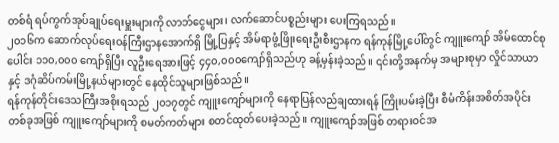တစ်ရံ ရပ်ကွက်အုပ်ချုပ်ရေးမှူးများကို လာဘ်ငွေများ၊ လက်ဆောင်ပစ္စည်းများ ပေးကြရသည်။
၂၀၁၆က ဆောက်လုပ်ရေးဝန်ကြီးဌာနအောက်ရှိ မြို့ပြနှင့် အိမ်ရာဖွံ့ဖြိုးရေးဦးစီးဌာနက ရန်ကုန်မြို့ပေါ်တွင် ကျူးကျော် အိမ်ထောင်စုပေါင်း ၁၁၀,၀၀၀ ကျော်ရှိပြီး လူဦးရေအားဖြင့် ၄၄၀,၀၀၀ကျော်ရှိသည်ဟု ခန့်မှန်းခဲ့သည်။ ၎င်းတို့အနက်မှ အများစုမှာ လှိုင်သာယာနှင့် ဒဂုံဆိပ်ကမ်းမြို့နယ်များတွင် နေထိုင်သူများဖြစ်သည်။
ရန်ကုန်တိုင်းဒေသကြီးအစိုးရသည် ၂၀၁၇တွင် ကျူးကျော်များကို နေရာပြန်လည်ချထားရန် ကြိုးပမ်းခဲ့ပြီး စီမံကိန်းအစိတ်အပိုင်းတစ်ခုအဖြစ် ကျူးကျော်များကို စမတ်ကတ်များ စတင်ထုတ်ပေးခဲ့သည်။ ကျူးကျော်အဖြစ် တရားဝင်အ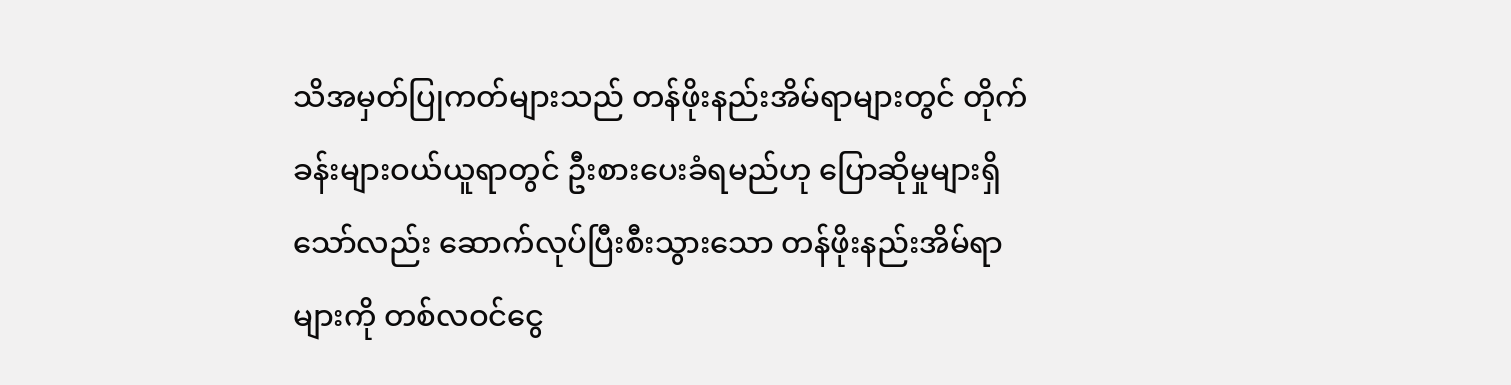သိအမှတ်ပြုကတ်များသည် တန်ဖိုးနည်းအိမ်ရာများတွင် တိုက်ခန်းများဝယ်ယူရာတွင် ဦးစားပေးခံရမည်ဟု ပြောဆိုမှုများရှိသော်လည်း ဆောက်လုပ်ပြီးစီးသွားသော တန်ဖိုးနည်းအိမ်ရာများကို တစ်လဝင်ငွေ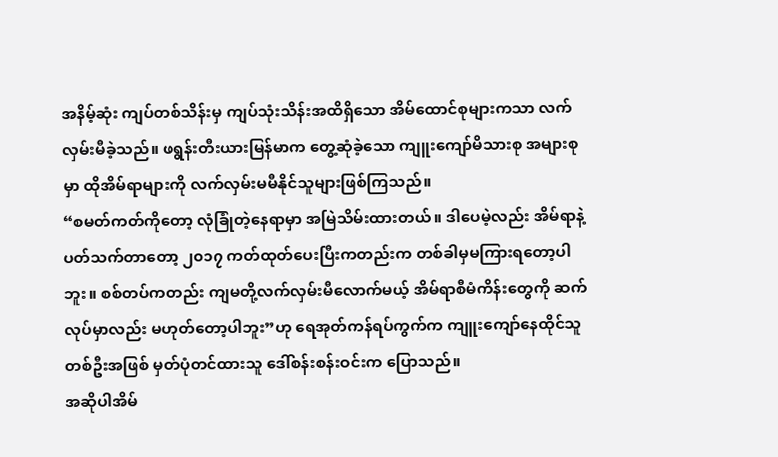အနိမ့်ဆုံး ကျပ်တစ်သိန်းမှ ကျပ်သုံးသိန်းအထိရှိသော အိမ်ထောင်စုများကသာ လက်လှမ်းမီခဲ့သည်။ ဖရွန်းတီးယားမြန်မာက တွေ့ဆုံခဲ့သော ကျူးကျော်မိသားစု အများစုမှာ ထိုအိမ်ရာများကို လက်လှမ်းမမီနိုင်သူများဖြစ်ကြသည်။
“စမတ်ကတ်ကိုတော့ လုံခြုံတဲ့နေရာမှာ အမြဲသိမ်းထားတယ်။ ဒါပေမဲ့လည်း အိမ်ရာနဲ့ ပတ်သက်တာတော့ ၂၀၁၇ ကတ်ထုတ်ပေးပြီးကတည်းက တစ်ခါမှမကြားရတော့ပါဘူး။ စစ်တပ်ကတည်း ကျမတို့လက်လှမ်းမီလောက်မယ့် အိမ်ရာစီမံကိန်းတွေကို ဆက်လုပ်မှာလည်း မဟုတ်တော့ပါဘူး”ဟု ရေအုတ်ကန်ရပ်ကွက်က ကျူးကျော်နေထိုင်သူတစ်ဦးအဖြစ် မှတ်ပုံတင်ထားသူ ဒေါ်စန်းစန်းဝင်းက ပြောသည်။
အဆိုပါအိမ်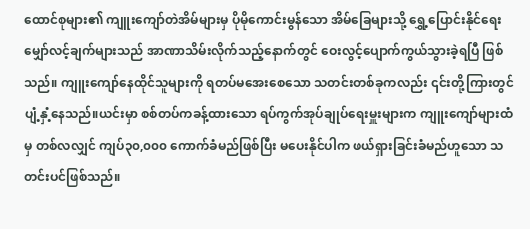ထောင်စုများ၏ ကျူးကျော်တဲအိမ်များမှ ပိုမိုကောင်းမွန်သော အိမ်ခြေများသို့ ရွှေ့ပြောင်းနိုင်ရေးမျှော်လင့်ချက်များသည် အာဏာသိမ်းလိုက်သည့်နောက်တွင် ဝေးလွင့်ပျောက်ကွယ်သွားခဲ့ရပြီ ဖြစ်သည်။ ကျူးကျော်နေထိုင်သူများကို ရတပ်မအေးစေသော သတင်းတစ်ခုကလည်း ၎င်းတို့ကြားတွင် ပျံ့နှံ့နေသည်။ယင်းမှာ စစ်တပ်ကခန့်ထားသော ရပ်ကွက်အုပ်ချုပ်ရေးမှူးများက ကျူးကျော်များထံမှ တစ်လလျှင် ကျပ်၃၀,၀၀၀ ကောက်ခံမည်ဖြစ်ပြီး မပေးနိုင်ပါက ဖယ်ရှားခြင်းခံမည်ဟူသော သတင်းပင်ဖြစ်သည်။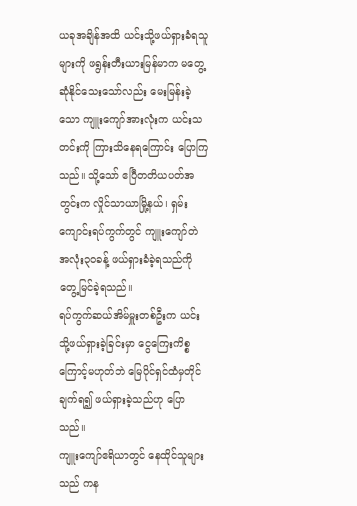ယခုအချိန်အထိ ယင်းသို့ဖယ်ရှားခံရသူများကို ဖရွန်းတီးယားမြန်မာက မတွေ့ဆုံနိုင်သေးသော်လည်း မေးမြန်းခဲ့သော ကျူးကျော်အားလုံးက ယင်းသတင်းကို ကြားသိနေရကြောင်း ပြောကြသည်။ သို့သော် ဧပြီတတိယပတ်အတွင်းက လှိုင်သာယာမြို့နယ်၊ ရှမ်းကျောင်းရပ်ကွက်တွင် ကျူးကျော်တဲ အလုံး၃၀ခန့် ဖယ်ရှားခံခဲ့ရသည်ကို တွေ့မြင်ခဲ့ရသည်။
ရပ်ကွက်ဆယ်အိမ်မှူးတစ်ဦးက ယင်းသို့ဖယ်ရှားခဲ့ခြင်းမှာ ငွေကြေးကိစ္စကြောင့်မဟုတ်ဘဲ မြေပိုင်ရှင်ထံမှတိုင်ချက်ရ၍ ဖယ်ရှားခဲ့သည်ဟု ပြောသည်။
ကျူးကျော်ဧရိယာတွင် နေထိုင်သူများသည် ကန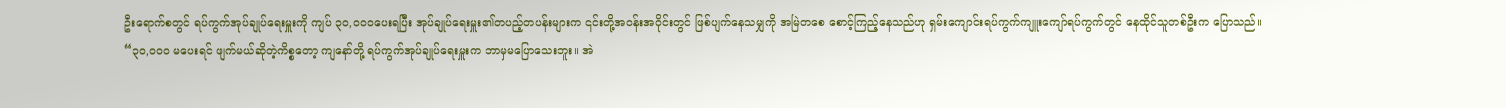ဦးရောက်စတွင် ရပ်ကွက်အုပ်ချုပ်ရေးမှူးကို ကျပ် ၃၀,၀၀၀ပေးရပြီး အုပ်ချုပ်ရေးမှူး၏တပည့်တပန်းများက ၎င်းတို့အဝန်းအဝိုင်းတွင် ဖြစ်ပျက်နေသမျှကို အမြဲတစေ စောင့်ကြည့်နေသည်ဟု ရှမ်းကျောင်းရပ်ကွက်ကျူးကျော်ရပ်ကွက်တွင် နေထိုင်သူတစ်ဦးက ပြောသည်။
“၃၀,၀၀၀ မပေးရင် ဖျက်မယ်ဆိုတဲ့ကိစ္စတော့ ကျနော်တို့ ရပ်ကွက်အုပ်ချုပ်ရေးမှူးက ဘာမှမပြောသေးဘူး။ အဲ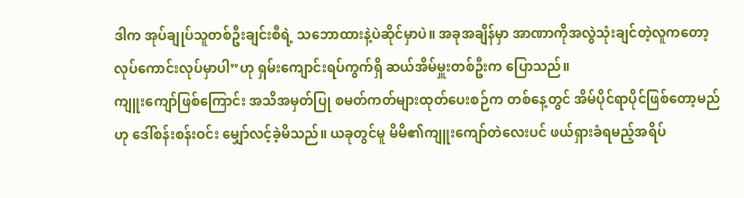ဒါက အုပ်ချုပ်သူတစ်ဦးချင်းစီရဲ့ သဘောထားနဲ့ပဲဆိုင်မှာပဲ။ အခုအချိန်မှာ အာဏာကိုအလွဲသုံးချင်တဲ့လူကတော့ လုပ်ကောင်းလုပ်မှာပါ”ဟု ရှမ်းကျောင်းရပ်ကွက်ရှိ ဆယ်အိမ်မှူးတစ်ဦးက ပြောသည်။
ကျူးကျော်ဖြစ်ကြောင်း အသိအမှတ်ပြု စမတ်ကတ်များထုတ်ပေးစဉ်က တစ်နေ့တွင် အိမ်ပိုင်ရာပိုင်ဖြစ်တော့မည်ဟု ဒေါ်စန်းစန်းဝင်း မျှော်လင့်ခဲ့မိသည်။ ယခုတွင်မူ မိမိ၏ကျူးကျော်တဲလေးပင် ဖယ်ရှားခံရမည့်အရိပ်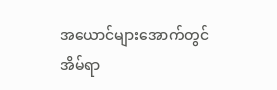အယောင်များအောက်တွင် အိမ်ရာ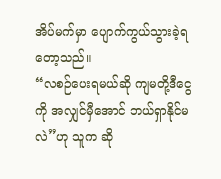အိပ်မက်မှာ ပျောက်ကွယ်သွားခဲ့ရတော့သည်။
“လစဉ်ပေးရမယ်ဆို ကျမတို့ဒီငွေကို အလျှင်မှီအောင် ဘယ်ရှာနိုင်မလဲ”ဟု သူက ဆို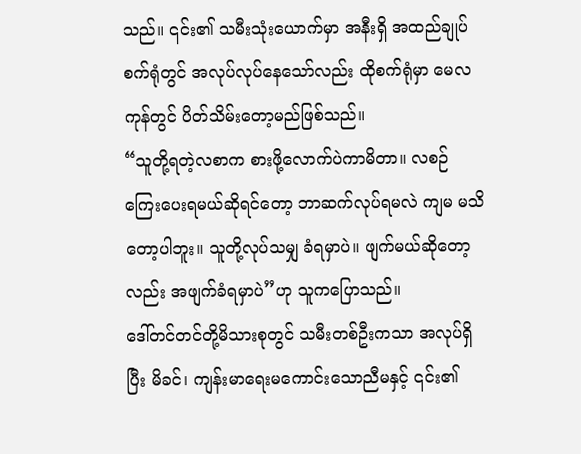သည်။ ၎င်း၏ သမီးသုံးယောက်မှာ အနီးရှိ အထည်ချုပ်စက်ရုံတွင် အလုပ်လုပ်နေသော်လည်း ထိုစက်ရုံမှာ မေလကုန်တွင် ပိတ်သိမ်းတော့မည်ဖြစ်သည်။
“သူတို့ရတဲ့လစာက စားဖို့လောက်ပဲကာမိတာ။ လစဉ်ကြေးပေးရမယ်ဆိုရင်တော့ ဘာဆက်လုပ်ရမလဲ ကျမ မသိတော့ပါဘူး။ သူတို့လုပ်သမျှ ခံရမှာပဲ။ ဖျက်မယ်ဆိုတော့လည်း အဖျက်ခံရမှာပဲ”ဟု သူကပြောသည်။
ဒေါ်တင်တင်တို့မိသားစုတွင် သမီးတစ်ဦးကသာ အလုပ်ရှိပြီး မိခင်၊ ကျန်းမာရေးမကောင်းသောညီမနှင့် ၎င်း၏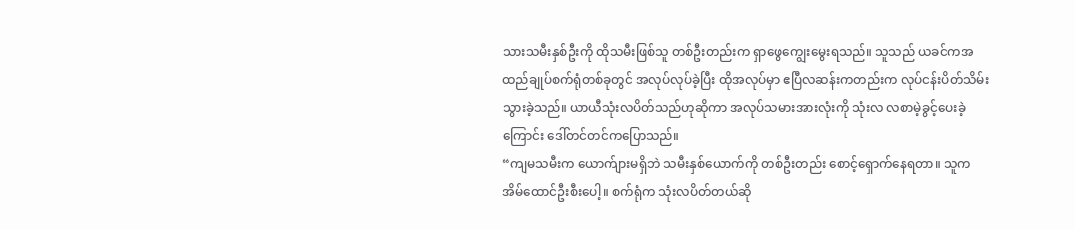သားသမီးနှစ်ဦးကို ထိုသမီးဖြစ်သူ တစ်ဦးတည်းက ရှာဖွေကျွေးမွေးရသည်။ သူသည် ယခင်ကအထည်ချုပ်စက်ရုံတစ်ခုတွင် အလုပ်လုပ်ခဲ့ပြီး ထိုအလုပ်မှာ ဧပြီလဆန်းကတည်းက လုပ်ငန်းပိတ်သိမ်းသွားခဲ့သည်။ ယာယီသုံးလပိတ်သည်ဟုဆိုကာ အလုပ်သမားအားလုံးကို သုံးလ လစာမဲ့ခွင့်ပေးခဲ့ကြောင်း ဒေါ်တင်တင်ကပြောသည်။
“ကျမသမီးက ယောက်ျားမရှိဘဲ သမီးနှစ်ယောက်ကို တစ်ဦးတည်း စောင့်ရှောက်နေရတာ။ သူက အိမ်ထောင်ဦးစီးပေါ့။ စက်ရုံက သုံးလပိတ်တယ်ဆို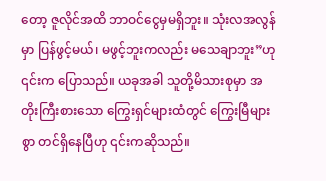တော့ ဇူလိုင်အထိ ဘာဝင်ငွေမှမရှိဘူး။ သုံးလအလွန်မှာ ပြန်ဖွင့်မယ်၊ မဖွင့်ဘူးကလည်း မသေချာဘူး”ဟု ၎င်းက ပြောသည်။ ယခုအခါ သူတို့မိသားစုမှာ အတိုးကြီးစားသော ကြွေးရှင်များထံတွင် ကြွေးမြီများစွာ တင်ရှိနေပြီဟု ၎င်းကဆိုသည်။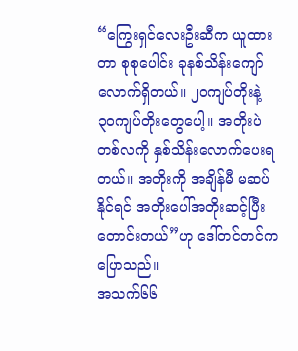“ကြွေးရှင်လေးဦးဆီက ယူထားတာ စုစုပေါင်း ခုနစ်သိန်းကျော်လောက်ရှိတယ်။ ၂၀ကျပ်တိုးနဲ့ ၃၀ကျပ်တိုးတွေပေါ့။ အတိုးပဲတစ်လကို နှစ်သိန်းလောက်ပေးရတယ်။ အတိုးကို အချိန်မီ မဆပ်နိုင်ရင် အတိုးပေါ်အတိုးဆင့်ပြီး တောင်းတယ်”ဟု ဒေါ်တင်တင်ကပြောသည်။
အသက်၆၆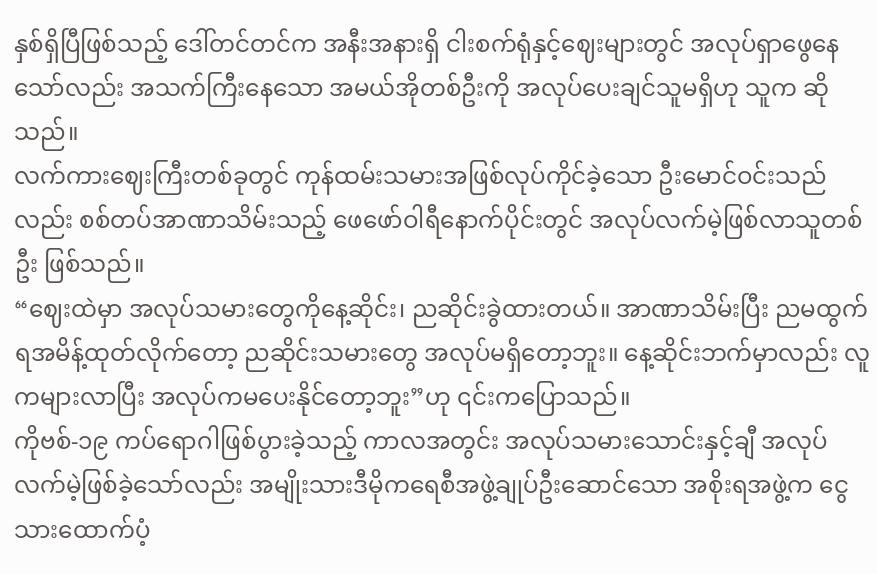နှစ်ရှိပြီဖြစ်သည့် ဒေါ်တင်တင်က အနီးအနားရှိ ငါးစက်ရုံနှင့်ဈေးများတွင် အလုပ်ရှာဖွေနေသော်လည်း အသက်ကြီးနေသော အမယ်အိုတစ်ဦးကို အလုပ်ပေးချင်သူမရှိဟု သူက ဆိုသည်။
လက်ကားဈေးကြီးတစ်ခုတွင် ကုန်ထမ်းသမားအဖြစ်လုပ်ကိုင်ခဲ့သော ဦးမောင်ဝင်းသည်လည်း စစ်တပ်အာဏာသိမ်းသည့် ဖေဖော်ဝါရီနောက်ပိုင်းတွင် အလုပ်လက်မဲ့ဖြစ်လာသူတစ်ဦး ဖြစ်သည်။
“ဈေးထဲမှာ အလုပ်သမားတွေကိုနေ့ဆိုင်း၊ ညဆိုင်းခွဲထားတယ်။ အာဏာသိမ်းပြီး ညမထွက်ရအမိန့်ထုတ်လိုက်တော့ ညဆိုင်းသမားတွေ အလုပ်မရှိတော့ဘူး။ နေ့ဆိုင်းဘက်မှာလည်း လူကများလာပြီး အလုပ်ကမပေးနိုင်တော့ဘူး”ဟု ၎င်းကပြောသည်။
ကိုဗစ်-၁၉ ကပ်ရောဂါဖြစ်ပွားခဲ့သည့် ကာလအတွင်း အလုပ်သမားသောင်းနှင့်ချီ အလုပ်လက်မဲ့ဖြစ်ခဲ့သော်လည်း အမျိုးသားဒီမိုကရေစီအဖွဲ့ချုပ်ဦးဆောင်သော အစိုးရအဖွဲ့က ငွေသားထောက်ပံ့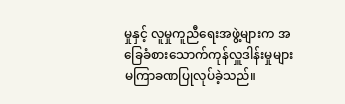မှုနှင့် လူမှုကူညီရေးအဖွဲ့များက အခြေခံစားသောက်ကုန်လှူဒါန်းမှုများ မကြာခဏပြုလုပ်ခဲ့သည်။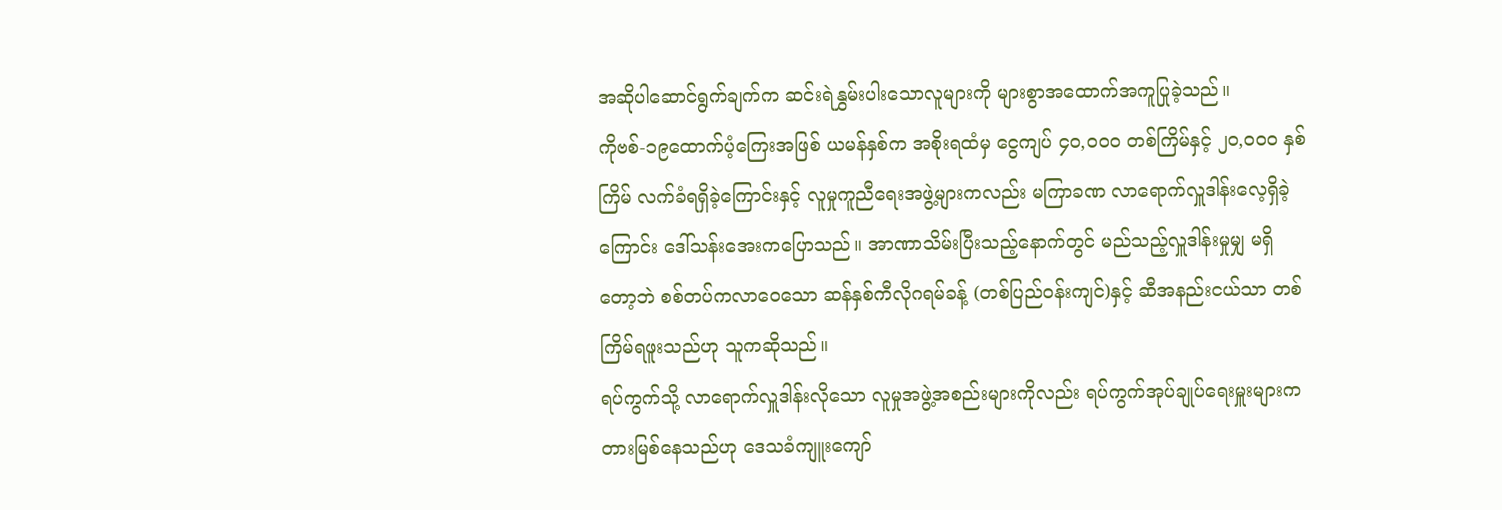အဆိုပါဆောင်ရွက်ချက်က ဆင်းရဲနွှမ်းပါးသောလူများကို များစွာအထောက်အကူပြုခဲ့သည်။
ကိုဗစ်-၁၉ထောက်ပံ့ကြေးအဖြစ် ယမန်နှစ်က အစိုးရထံမှ ငွေကျပ် ၄၀,၀၀၀ တစ်ကြိမ်နှင့် ၂၀,၀၀၀ နှစ်ကြိမ် လက်ခံရရှိခဲ့ကြောင်းနှင့် လူမှုကူညီရေးအဖွဲ့များကလည်း မကြာခဏ လာရောက်လှူဒါန်းလေ့ရှိခဲ့ကြောင်း ဒေါ်သန်းအေးကပြောသည်။ အာဏာသိမ်းပြီးသည့်နောက်တွင် မည်သည့်လှူဒါန်းမှုမျှ မရှိတော့ဘဲ စစ်တပ်ကလာဝေသော ဆန်နှစ်ကီလိုဂရမ်ခန့် (တစ်ပြည်ဝန်းကျင်)နှင့် ဆီအနည်းငယ်သာ တစ်ကြိမ်ရဖူးသည်ဟု သူကဆိုသည်။
ရပ်ကွက်သို့ လာရောက်လှူဒါန်းလိုသော လူမှုအဖွဲ့အစည်းများကိုလည်း ရပ်ကွက်အုပ်ချုပ်ရေးမှူးများကတားမြစ်နေသည်ဟု ဒေသခံကျူးကျော်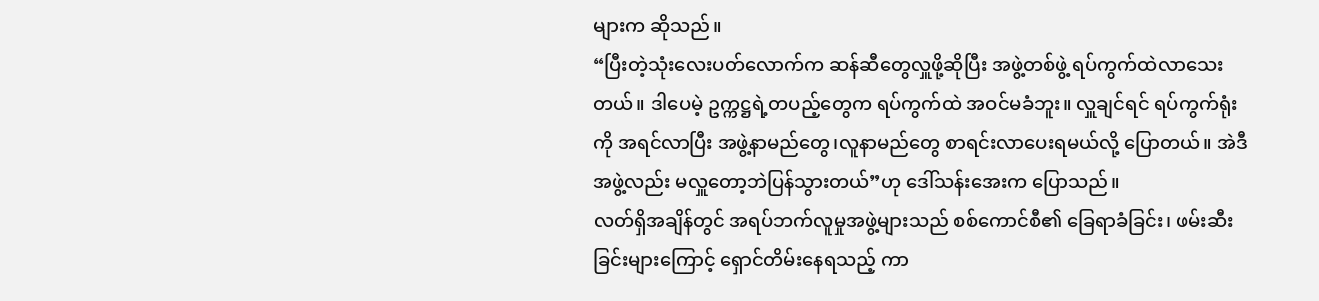များက ဆိုသည်။
“ပြီးတဲ့သုံးလေးပတ်လောက်က ဆန်ဆီတွေလှူဖို့ဆိုပြီး အဖွဲ့တစ်ဖွဲ့ ရပ်ကွက်ထဲလာသေးတယ်။ ဒါပေမဲ့ ဥက္ကဋ္ဌရဲ့တပည့်တွေက ရပ်ကွက်ထဲ အဝင်မခံဘူး။ လှူချင်ရင် ရပ်ကွက်ရုံးကို အရင်လာပြီး အဖွဲ့နာမည်တွေ၊လူနာမည်တွေ စာရင်းလာပေးရမယ်လို့ ပြောတယ်။ အဲဒီအဖွဲ့လည်း မလှူတော့ဘဲပြန်သွားတယ်”ဟု ဒေါ်သန်းအေးက ပြောသည်။
လတ်ရှိအချိန်တွင် အရပ်ဘက်လူမှုအဖွဲ့များသည် စစ်ကောင်စီ၏ ခြေရာခံခြင်း၊ ဖမ်းဆီးခြင်းများကြောင့် ရှောင်တိမ်းနေရသည့် ကာ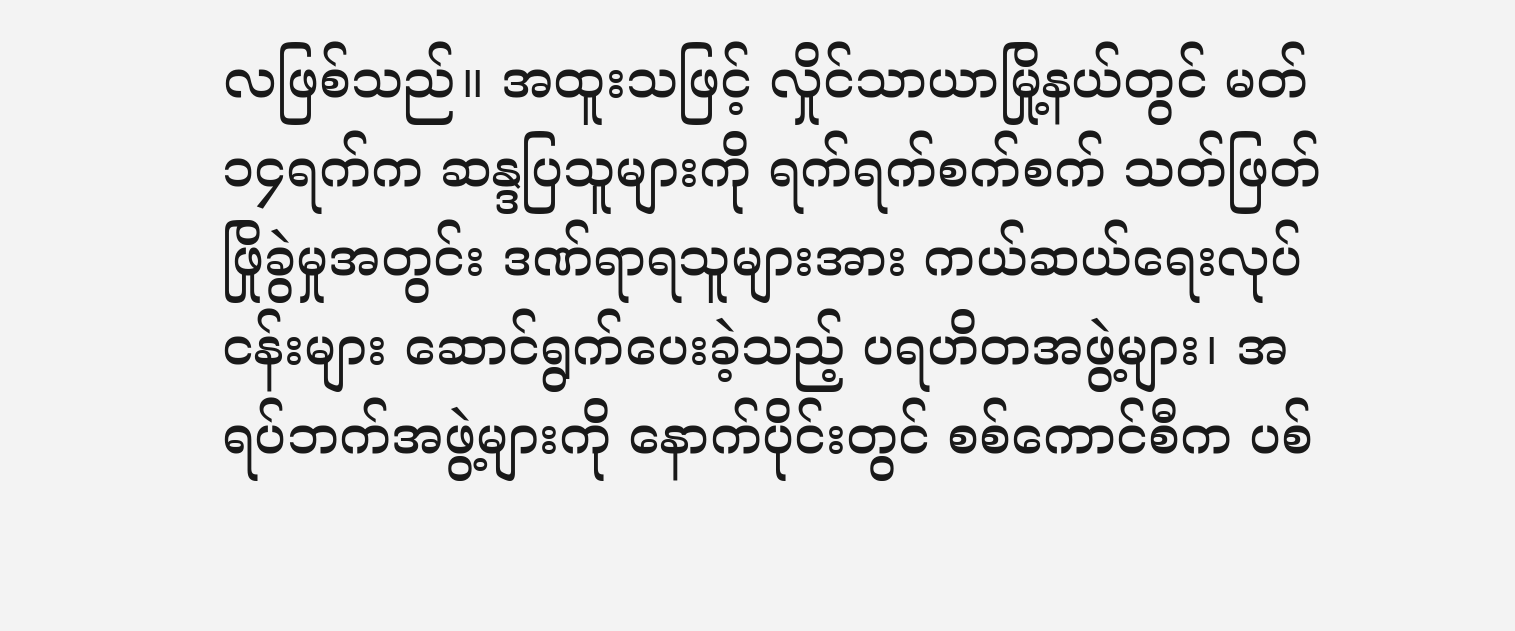လဖြစ်သည်။ အထူးသဖြင့် လှိုင်သာယာမြို့နယ်တွင် မတ်၁၄ရက်က ဆန္ဒပြသူများကို ရက်ရက်စက်စက် သတ်ဖြတ်ဖြိုခွဲမှုအတွင်း ဒဏ်ရာရသူများအား ကယ်ဆယ်ရေးလုပ်ငန်းများ ဆောင်ရွက်ပေးခဲ့သည့် ပရဟိတအဖွဲ့များ၊ အရပ်ဘက်အဖွဲ့များကို နောက်ပိုင်းတွင် စစ်ကောင်စီက ပစ်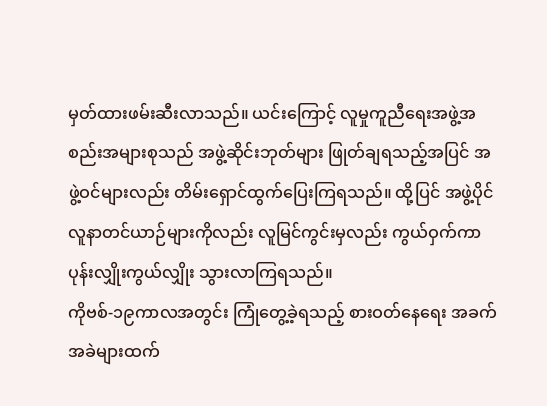မှတ်ထားဖမ်းဆီးလာသည်။ ယင်းကြောင့် လူမှုကူညီရေးအဖွဲ့အစည်းအများစုသည် အဖွဲ့ဆိုင်းဘုတ်များ ဖြုတ်ချရသည့်အပြင် အဖွဲ့ဝင်များလည်း တိမ်းရှောင်ထွက်ပြေးကြရသည်။ ထို့ပြင် အဖွဲ့ပိုင် လူနာတင်ယာဉ်များကိုလည်း လူမြင်ကွင်းမှလည်း ကွယ်ဝှက်ကာ ပုန်းလျှိုးကွယ်လျှိုး သွားလာကြရသည်။
ကိုဗစ်-၁၉ကာလအတွင်း ကြုံတွေ့ခဲ့ရသည့် စားဝတ်နေရေး အခက်အခဲများထက်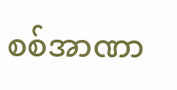စစ်အာဏာ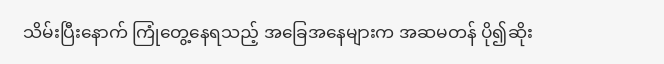သိမ်းပြီးနောက် ကြုံတွေ့နေရသည့် အခြေအနေများက အဆမတန် ပို၍ဆိုး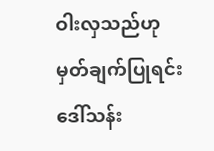ဝါးလှသည်ဟု မှတ်ချက်ပြုရင်း ဒေါ်သန်း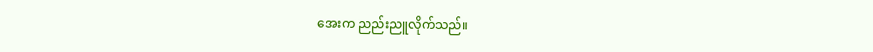အေးက ညည်းညူလိုက်သည်။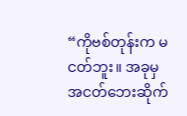“ကိုဗစ်တုန်းက မငတ်ဘူး။ အခုမှ အငတ်ဘေးဆိုက်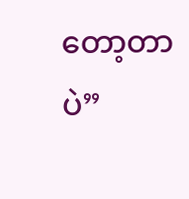တော့တာပဲ”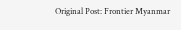Original Post: Frontier Myanmar